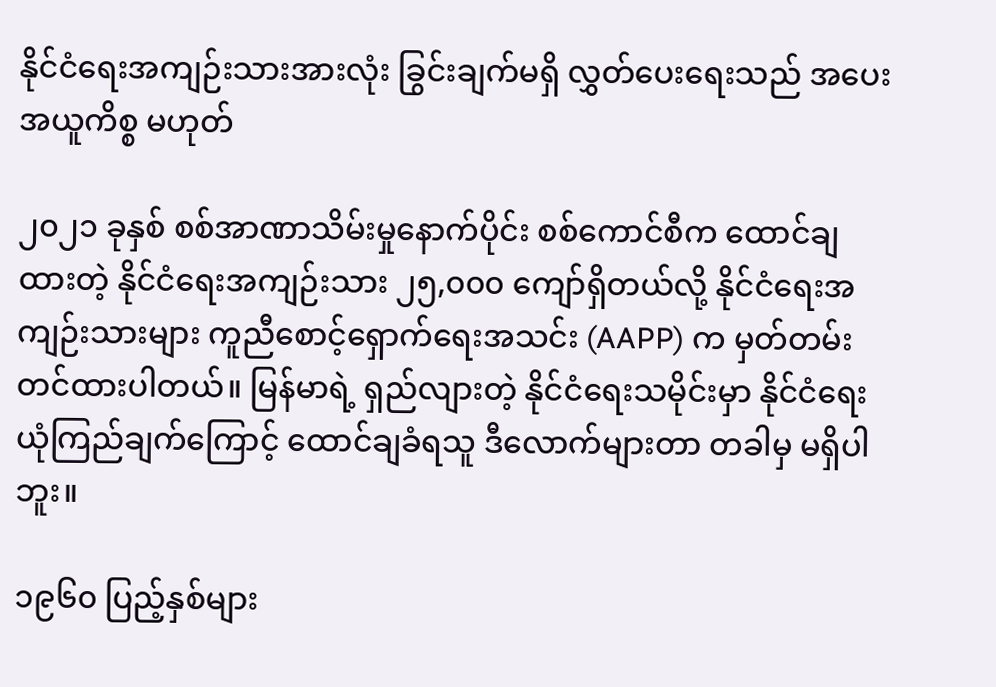နိုင်ငံရေးအကျဉ်းသားအားလုံး ခြွင်းချက်မရှိ လွှတ်ပေးရေးသည် အပေးအယူကိစ္စ မဟုတ်

၂၀၂၁ ခုနှစ် စစ်အာဏာသိမ်းမှုနောက်ပိုင်း စစ်ကောင်စီက ထောင်ချထားတဲ့ နိုင်ငံရေးအကျဉ်းသား ၂၅,၀၀၀ ကျော်ရှိတယ်လို့ နိုင်ငံရေးအကျဉ်းသားများ ကူညီစောင့်ရှောက်ရေးအသင်း (AAPP) က မှတ်တမ်းတင်ထားပါတယ်။ မြန်မာရဲ့ ရှည်လျားတဲ့ နိုင်ငံရေးသမိုင်းမှာ နိုင်ငံရေးယုံကြည်ချက်ကြောင့် ထောင်ချခံရသူ ဒီလောက်များတာ တခါမှ မရှိပါဘူး။

၁၉၆၀ ပြည့်နှစ်များ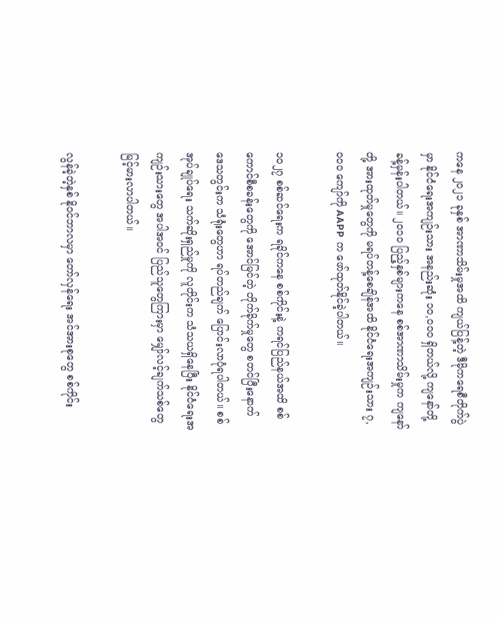ကနေ ၂၀၂၁ ခုနှစ် အာဏာသိမ်းမှုအထိ ကျယ်ပြန့်တဲ့ ဒီမိုကရေစီတိုက်ပွဲမှာ နိုင်ငံရေးအကျဉ်းသား အနည်းဆုံး ၁၀,၀၀၀ ရှိတယ်လို့ ကျနော်တို့ ခန့်မှန်းပါတယ်။ ၂၀၁၀ ပြည့်နှစ်များကနေ စစ်အာဏာသိမ်းမှုက ကျနော်တို့ အားထုတ်မှုတွေကို မရပ်တန့်စေချိန်အထိ နိုင်ငံရေးအကျဉ်းသား ၇,၀၀၀ ကျော်ကို AAPP က ဖော်ထုတ်နိုင်ခဲ့ပါတယ်။

၁၀၂၇ စစ်ဆင်ရေးက ရခိုင်ကနေ စစ်ကိုင်းနဲ့ ကရင်ပြည်နယ်အထိ စစ်ကောင်စီစခန်းတွေကို အောင်မြင်တဲ့ တိုက်ခိုက်မှုတွေ စတင်ပြီးနောက် ဒေသတွင်းက သံရုံးတွေဟာ ရပ်တည်ချက် ပြောင်းလာပုံရပါတယ်။ စစ်အုပ်ချုပ်ရေး သက်ဆိုးရှည်မှုကို လူတိုင်းက သံသယရှိနေပြီး နိုင်ငံရေးအကျဉ်းသားတွေ အပါအဝင် ပြည်သူတွေကြားမှာ မျှော်လင့်ချက်သစ်တွေ မြင့်မားလာပါတယ်။

လွန်ခဲ့တဲ့နှစ် နိုဝင်ဘာလမှာ တော်လှန်ရေး အင်အားစုတွေ စစ်ကိုင်း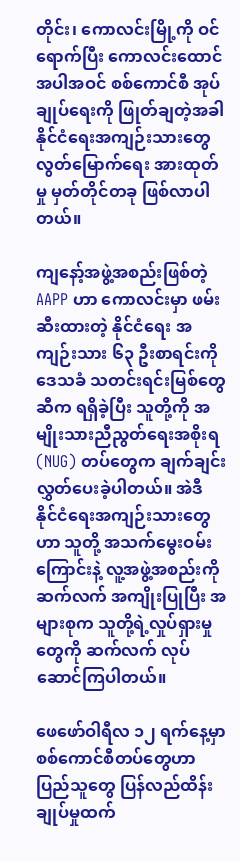တိုင်း၊ ကောလင်းမြို့ကို ဝင်ရောက်ပြီး ကောလင်းထောင် အပါအဝင် စစ်ကောင်စီ အုပ်ချုပ်ရေးကို ဖြုတ်ချတဲ့အခါ နိုင်ငံရေးအကျဉ်းသားတွေ လွတ်မြောက်ရေး အားထုတ်မှု မှတ်တိုင်တခု ဖြစ်လာပါတယ်။

ကျနော့်အဖွဲ့အစည်းဖြစ်တဲ့ AAPP ဟာ ကောလင်းမှာ ဖမ်းဆီးထားတဲ့ နိုင်ငံရေး အကျဉ်းသား ၆၃ ဦးစာရင်းကို ဒေသခံ သတင်းရင်းမြစ်တွေဆီက ရရှိခဲ့ပြီး သူတို့ကို အမျိုးသားညီညွတ်ရေးအစိုးရ (NUG) တပ်တွေက ချက်ချင်း လွှတ်ပေးခဲ့ပါတယ်။ အဲဒီ နိုင်ငံရေးအကျဉ်းသားတွေဟာ သူတို့ အသက်မွေးဝမ်းကြောင်းနဲ့ လူ့အဖွဲ့အစည်းကို ဆက်လက် အကျိုးပြုပြီး အများစုက သူတို့ရဲ့လှုပ်ရှားမှုတွေကို ဆက်လက် လုပ်ဆောင်ကြပါတယ်။

ဖေဖော်ဝါရီလ ၁၂ ရက်နေ့မှာ စစ်ကောင်စီတပ်တွေဟာ ပြည်သူတွေ ပြန်လည်ထိန်းချုပ်မှုထက်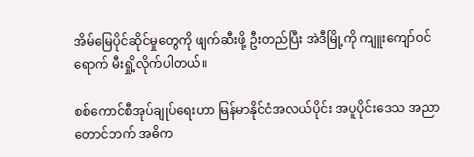အိမ်မြေပိုင်ဆိုင်မှုတွေကို ဖျက်ဆီးဖို့ ဦးတည်ပြီး အဲဒီမြို့ကို ကျူးကျော်ဝင်ရောက် မီးရှို့လိုက်ပါတယ်။

စစ်ကောင်စီအုပ်ချုပ်ရေးဟာ မြန်မာနိုင်ငံအလယ်ပိုင်း အပူပိုင်းဒေသ အညာတောင်ဘက် အဓိက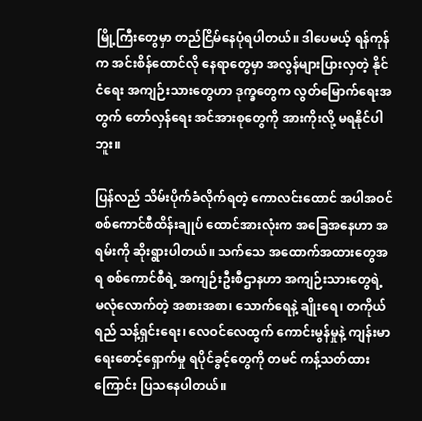မြို့ကြီးတွေမှာ တည်ငြိမ်နေပုံရပါတယ်။ ဒါပေမယ့် ရန်ကုန်က အင်းစိန်ထောင်လို နေရာတွေမှာ အလွန်များပြားလှတဲ့ နိုင်ငံရေး အကျဉ်းသားတွေဟာ ဒုက္ခတွေက လွတ်မြောက်ရေးအတွက် တော်လှန်ရေး အင်အားစုတွေကို အားကိုးလို့ မရနိုင်ပါဘူး။

ပြန်လည် သိမ်းပိုက်ခံလိုက်ရတဲ့ ကောလင်းထောင် အပါအဝင် စစ်ကောင်စီထိန်းချုပ် ထောင်အားလုံးက အခြေအနေဟာ အရမ်းကို ဆိုးရွားပါတယ်။ သက်သေ အထောက်အထားတွေအရ စစ်ကောင်စီရဲ့ အကျဉ်းဦးစီဌာနဟာ အကျဉ်းသားတွေရဲ့ မလုံလောက်တဲ့ အစားအစာ၊ သောက်ရေနဲ့ ချိုးရေ၊ တကိုယ်ရည် သန့်ရှင်းရေး၊ လေဝင်လေထွက် ကောင်းမွန်မှုနဲ့ ကျန်းမာရေးစောင့်ရှောက်မှု ရပိုင်ခွင့်တွေကို တမင် ကန့်သတ်ထားကြောင်း ပြသနေပါတယ်။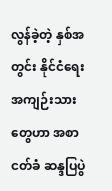လွန်ခဲ့တဲ့ နှစ်အတွင်း နိုင်ငံရေးအကျဉ်းသားတွေဟာ အစာငတ်ခံ ဆန္ဒပြပွဲ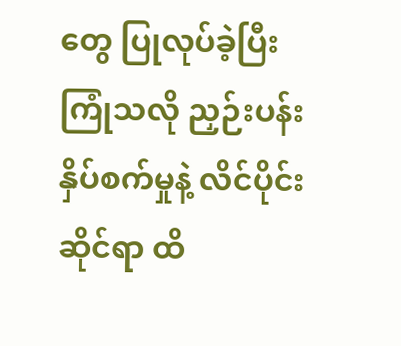တွေ ပြုလုပ်ခဲ့ပြီး ကြုံသလို ညှဉ်းပန်းနှိပ်စက်မှုနဲ့ လိင်ပိုင်းဆိုင်ရာ ထိ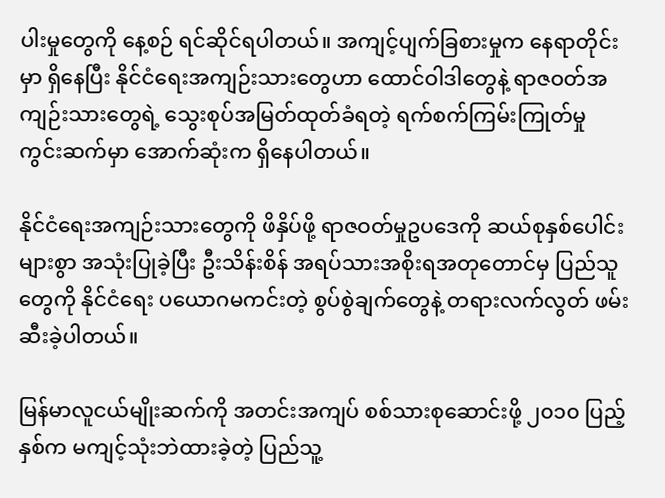ပါးမှုတွေကို နေ့စဉ် ရင်ဆိုင်ရပါတယ်။ အကျင့်ပျက်ခြစားမှုက နေရာတိုင်းမှာ ရှိနေပြီး နိုင်ငံရေးအကျဉ်းသားတွေဟာ ထောင်ဝါဒါတွေနဲ့ ရာဇဝတ်အကျဉ်းသားတွေရဲ့ သွေးစုပ်အမြတ်ထုတ်ခံရတဲ့ ရက်စက်ကြမ်းကြုတ်မှု ကွင်းဆက်မှာ အောက်ဆုံးက ရှိနေပါတယ်။

နိုင်ငံရေးအကျဉ်းသားတွေကို ဖိနှိပ်ဖို့ ရာဇဝတ်မှုဥပဒေကို ဆယ်စုနှစ်ပေါင်းများစွာ အသုံးပြုခဲ့ပြီး ဦးသိန်းစိန် အရပ်သားအစိုးရအတုတောင်မှ ပြည်သူတွေကို နိုင်ငံရေး ပယောဂမကင်းတဲ့ စွပ်စွဲချက်တွေနဲ့ တရားလက်လွတ် ဖမ်းဆီးခဲ့ပါတယ်။

မြန်မာလူငယ်မျိုးဆက်ကို အတင်းအကျပ် စစ်သားစုဆောင်းဖို့ ၂၀၁၀ ပြည့်နှစ်က မကျင့်သုံးဘဲထားခဲ့တဲ့ ပြည်သူ့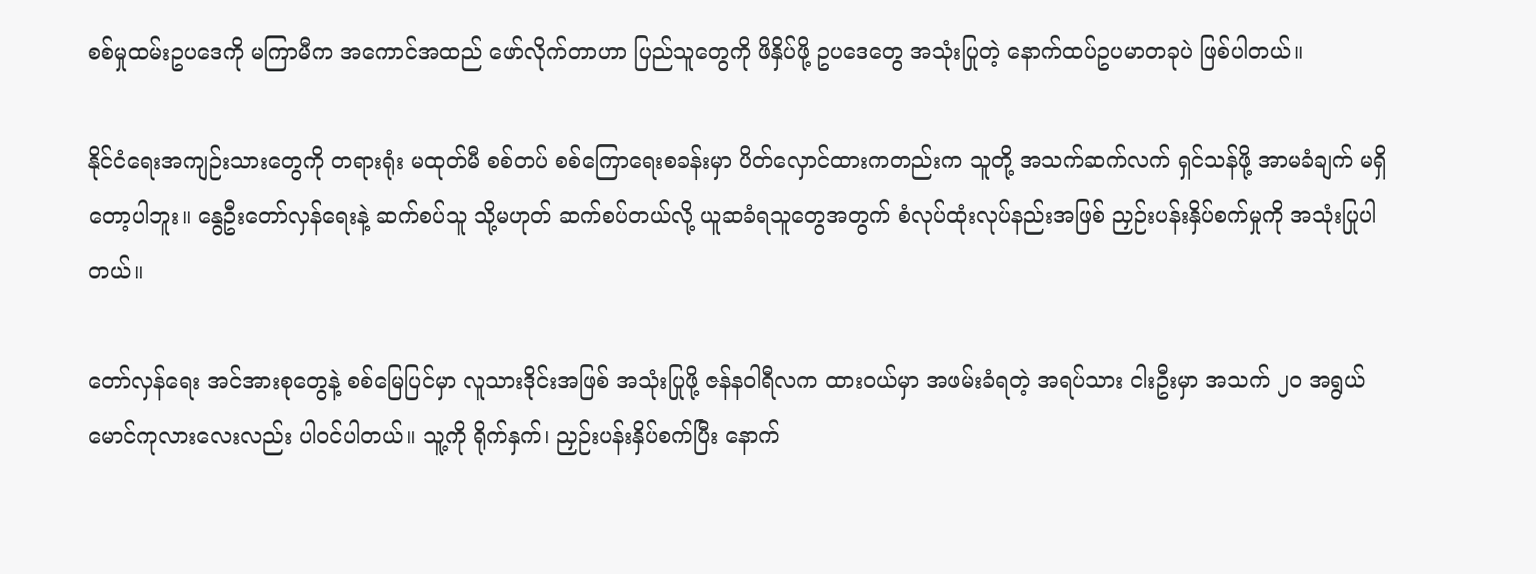စစ်မှုထမ်းဥပဒေကို မကြာမီက အကောင်အထည် ဖော်လိုက်တာဟာ ပြည်သူတွေကို ဖိနှိပ်ဖို့ ဥပဒေတွေ အသုံးပြုတဲ့ နောက်ထပ်ဥပမာတခုပဲ ဖြစ်ပါတယ်။

နိုင်ငံရေးအကျဉ်းသားတွေကို တရားရုံး မထုတ်မီ စစ်တပ် စစ်ကြောရေးစခန်းမှာ ပိတ်လှောင်ထားကတည်းက သူတို့ အသက်ဆက်လက် ရှင်သန်ဖို့ အာမခံချက် မရှိတော့ပါဘူး။ နွေဦးတော်လှန်ရေးနဲ့ ဆက်စပ်သူ သို့မဟုတ် ဆက်စပ်တယ်လို့ ယူဆခံရသူတွေအတွက် စံလုပ်ထုံးလုပ်နည်းအဖြစ် ညှဉ်းပန်းနှိပ်စက်မှုကို အသုံးပြုပါတယ်။

တော်လှန်ရေး အင်အားစုတွေနဲ့ စစ်မြေပြင်မှာ လူသားဒိုင်းအဖြစ် အသုံးပြုဖို့ ဇန်နဝါရီလက ထားဝယ်မှာ အဖမ်းခံရတဲ့ အရပ်သား ငါးဦးမှာ အသက် ၂၀ အရွယ် မောင်ကုလားလေးလည်း ပါဝင်ပါတယ်။ သူ့ကို ရိုက်နှက်၊ ညှဉ်းပန်းနှိပ်စက်ပြီး နောက်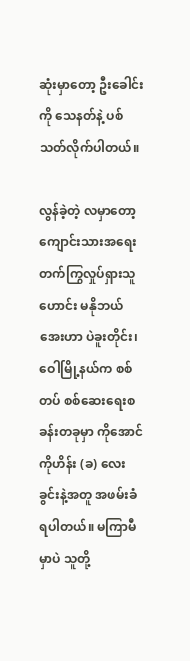ဆုံးမှာတော့ ဦးခေါင်းကို သေနတ်နဲ့ ပစ်သတ်လိုက်ပါတယ်။

လွန်ခဲ့တဲ့ လမှာတော့ ကျောင်းသားအရေး တက်ကြွလှုပ်ရှားသူဟောင်း မနိုဘယ်အေးဟာ ပဲခူးတိုင်း၊ ဝေါမြို့နယ်က စစ်တပ် စစ်ဆေးရေးစခန်းတခုမှာ ကိုအောင်ကိုဟိန်း (ခ) လေးခွင်းနဲ့အတူ အဖမ်းခံရပါတယ်။ မကြာမီမှာပဲ သူတို့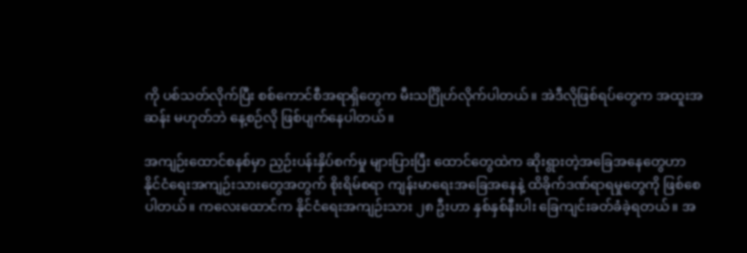ကို ပစ်သတ်လိုက်ပြီး စစ်ကောင်စီအရာရှိတွေက မီးသင်္ဂြိုဟ်လိုက်ပါတယ်။ အဲဒီလိုဖြစ်ရပ်တွေက အထူးအဆန်း မဟုတ်ဘဲ နေ့စဉ်လို ဖြစ်ပျက်နေပါတယ်။

အကျဉ်းထောင်စနစ်မှာ ညှဉ်းပန်းနှိပ်စက်မှု များပြားပြီး ထောင်တွေထဲက ဆိုးရွားတဲ့အခြေအနေတွေဟာ နိုင်ငံရေးအကျဉ်းသားတွေအတွက် စိုးရိမ်စရာ ကျန်းမာရေးအခြေအနေနဲ့ ထိခိုက်ဒဏ်ရာရမှုတွေကို ဖြစ်စေပါတယ်။ ကလေးထောင်က နိုင်ငံရေးအကျဉ်းသား ၂၈ ဦးဟာ နှစ်နှစ်နီးပါး ခြေကျင်းခတ်ခံခဲ့ရတယ်။ အ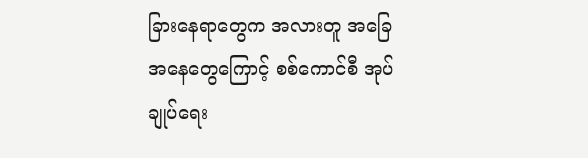ခြားနေရာတွေက အလားတူ အခြေအနေတွေကြောင့် စစ်ကောင်စီ အုပ်ချုပ်ရေး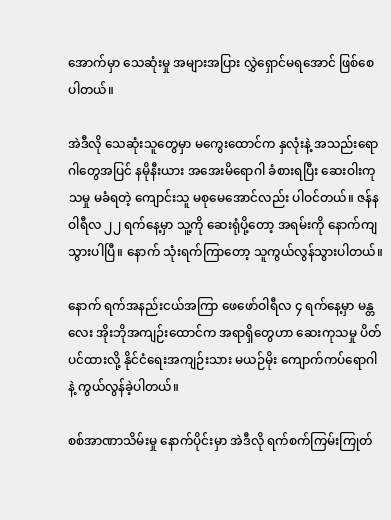အောက်မှာ သေဆုံးမှု အများအပြား လွှဲရှောင်မရအောင် ဖြစ်စေပါတယ်။

အဲဒီလို သေဆုံးသူတွေမှာ မကွေးထောင်က နှလုံးနဲ့ အသည်းရောဂါတွေအပြင် နမိုနီးယား အအေးမိရောဂါ ခံစားရပြီး ဆေးဝါးကုသမှု မခံရတဲ့ ကျောင်းသူ မစုမေအောင်လည်း ပါဝင်တယ်။ ဇန်နဝါရီလ ၂၂ ရက်နေ့မှာ သူ့ကို ဆေးရုံပို့တော့ အရမ်းကို နောက်ကျသွားပါပြီ။ နောက် သုံးရက်ကြာတော့ သူကွယ်လွန်သွားပါတယ်။

နောက် ရက်အနည်းငယ်အကြာ ဖေဖော်ဝါရီလ ၄ ရက်နေ့မှာ မန္တလေး အိုးဘိုအကျဉ်းထောင်က အရာရှိတွေဟာ ဆေးကုသမှု ပိတ်ပင်ထားလို့ နိုင်ငံရေးအကျဉ်းသား မယဉ်မိုး ကျောက်ကပ်ရောဂါနဲ့ ကွယ်လွန်ခဲ့ပါတယ်။

စစ်အာဏာသိမ်းမှု နောက်ပိုင်းမှာ အဲဒီလို ရက်စက်ကြမ်းကြုတ်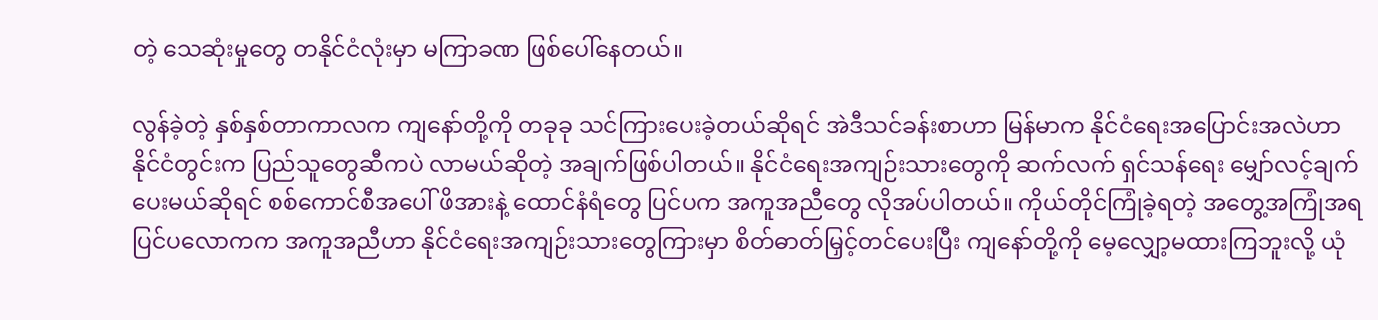တဲ့ သေဆုံးမှုတွေ တနိုင်ငံလုံးမှာ မကြာခဏ ဖြစ်ပေါ်နေတယ်။

လွန်ခဲ့တဲ့ နှစ်နှစ်တာကာလက ကျနော်တို့ကို တခုခု သင်ကြားပေးခဲ့တယ်ဆိုရင် အဲဒီသင်ခန်းစာဟာ မြန်မာက နိုင်ငံရေးအပြောင်းအလဲဟာ နိုင်ငံတွင်းက ပြည်သူတွေဆီကပဲ လာမယ်ဆိုတဲ့ အချက်ဖြစ်ပါတယ်။ နိုင်ငံရေးအကျဉ်းသားတွေကို ဆက်လက် ရှင်သန်ရေး မျှော်လင့်ချက်ပေးမယ်ဆိုရင် စစ်ကောင်စီအပေါ် ဖိအားနဲ့ ထောင်နံရံတွေ ပြင်ပက အကူအညီတွေ လိုအပ်ပါတယ်။ ကိုယ်တိုင်ကြုံခဲ့ရတဲ့ အတွေ့အကြုံအရ ပြင်ပလောကက အကူအညီဟာ နိုင်ငံရေးအကျဉ်းသားတွေကြားမှာ စိတ်ဓာတ်မြှင့်တင်ပေးပြီး ကျနော်တို့ကို မေ့လျှော့မထားကြဘူးလို့ ယုံ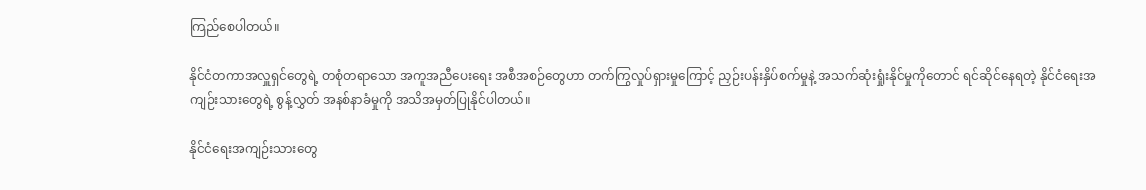ကြည်စေပါတယ်။

နိုင်ငံတကာအလှူရှင်တွေရဲ့ တစုံတရာသော အကူအညီပေးရေး အစီအစဉ်တွေဟာ တက်ကြွလှုပ်ရှားမှုကြောင့် ညှဉ်းပန်းနှိပ်စက်မှုနဲ့ အသက်ဆုံးရှုံးနိုင်မှုကိုတောင် ရင်ဆိုင်နေရတဲ့ နိုင်ငံရေးအကျဉ်းသားတွေရဲ့ စွန့်လွှတ် အနစ်နာခံမှုကို အသိအမှတ်ပြုနိုင်ပါတယ်။

နိုင်ငံရေးအကျဉ်းသားတွေ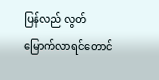ပြန်လည် လွတ်မြောက်လာရင်တောင်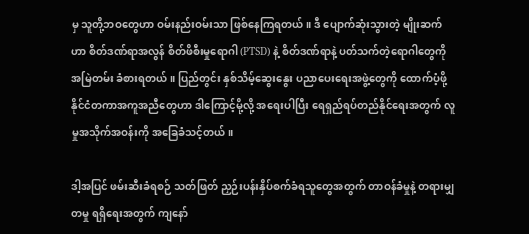မှ သူတို့ဘဝတွေဟာ ဝမ်းနည်းဝမ်းသာ ဖြစ်နေကြရတယ်။ ဒီ ပျောက်ဆုံးသွားတဲ့ မျိုးဆက်ဟာ စိတ်ဒဏ်ရာအလွန် စိတ်ဖိစီးမှုရောဂါ (PTSD) နဲ့ စိတ်ဒဏ်ရာနဲ့ ပတ်သက်တဲ့ရောဂါတွေကို အမြဲတမ်း ခံစားရတယ်။ ပြည်တွင်း နှစ်သိမ့်ဆွေးနွေး ပညာပေးရေးအဖွဲ့တွေကို ထောက်ပံ့ဖို့ နိုင်ငံတကာအကူအညီတွေဟာ ဒါကြောင့်မို့လို့ အရေးပါပြီး ရေရှည်ရပ်တည်နိုင်ရေးအတွက် လူမှုအသိုက်အဝန်းကို အခြေခံသင့်တယ်။

ဒါ့အပြင် ဖမ်းဆီးခံရစဉ် သတ်ဖြတ် ညှဉ်းပန်းနှိပ်စက်ခံရသူတွေအတွက် တာဝန်ခံမှုနဲ့ တရားမျှတမှု ရရှိရေးအတွက် ကျနော်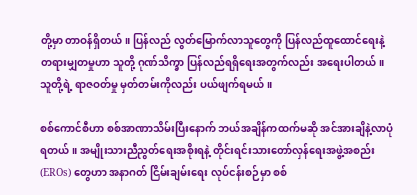တို့မှာ တာဝန်ရှိတယ်။ ပြန်လည် လွတ်မြောက်လာသူတွေကို ပြန်လည်ထူထောင်ရေးနဲ့ တရားမျှတမှုဟာ သူတို့ ဂုဏ်သိက္ခာ ပြန်လည်ရရှိရေးအတွက်လည်း အရေးပါတယ်။ သူတို့ရဲ့ ရာဇဝတ်မှု မှတ်တမ်းကိုလည်း ပယ်ဖျက်ရမယ်။

စစ်ကောင်စီဟာ စစ်အာဏာသိမ်းပြီးနောက် ဘယ်အချိန်ကထက်မဆို အင်အားချိနဲ့လာပုံရတယ်။ အမျိုးသားညီညွတ်ရေးအစိုးရနဲ့ တိုင်းရင်းသားတော်လှန်ရေးအဖွဲ့အစည်း (EROs) တွေဟာ အနာဂတ် ငြိမ်းချမ်းရေး လုပ်ငန်းစဉ်မှာ စစ်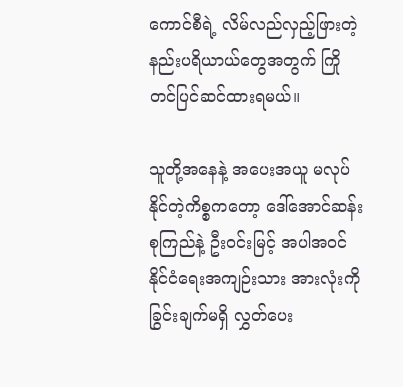ကောင်စီရဲ့ လိမ်လည်လှည့်ဖြားတဲ့ နည်းပရိယာယ်တွေအတွက် ကြိုတင်ပြင်ဆင်ထားရမယ်။

သူတို့အနေနဲ့ အပေးအယူ မလုပ်နိုင်တဲ့ကိစ္စကတော့ ဒေါ်အောင်ဆန်းစုကြည်နဲ့ ဦးဝင်းမြင့် အပါအဝင် နိုင်ငံရေးအကျဉ်းသား အားလုံးကို ခြွင်းချက်မရှိ လွှတ်ပေး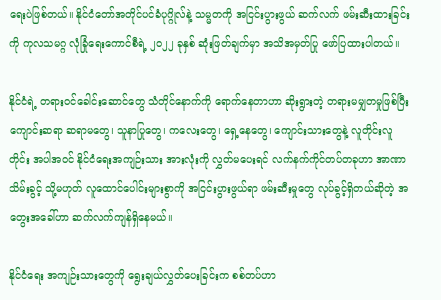ရေးပဲဖြစ်တယ်။ နိုင်ငံတော်အတိုင်ပင်ခံပုဂ္ဂိုလ်နဲ့ သမ္မတကို အငြင်းပွားဖွယ် ဆက်လက် ဖမ်းဆီးထားခြင်းကို ကုလသမဂ္ဂ လုံခြုံရေးကောင်စီရဲ့ ၂၀၂၂ ခုနှစ် ဆုံးဖြတ်ချက်မှာ အသိအမှတ်ပြု ဖော်ပြထားပါတယ်။

နိုင်ငံရဲ့ တရားဝင်ခေါင်းဆောင်တွေ သံတိုင်နောက်ကို ရောက်နေတာဟာ ဆိုးရွားတဲ့ တရားမမျှတမှုဖြစ်ပြီး ကျောင်းဆရာ ဆရာမတွေ၊ သူနာပြုတွေ၊ ကလေးတွေ၊ ရှေ့နေတွေ၊ ကျောင်းသားတွေနဲ့ လူတိုင်းလူတိုင်း အပါအဝင် နိုင်ငံရေးအကျဉ်းသား အားလုံးကို လွှတ်မပေးရင် လက်နက်ကိုင်တပ်တခုဟာ အာဏာသိမ်းခွင့် သို့မဟုတ် လူထောင်ပေါင်းများစွာကို အငြင်းပွားဖွယ်ရာ ဖမ်းဆီးမှုတွေ လုပ်ခွင့်ရှိတယ်ဆိုတဲ့ အတွေးအခေါ်ဟာ ဆက်လက်ကျန်ရှိနေမယ်။

နိုင်ငံရေး အကျဉ်းသားတွေကို ရွေးချယ်လွှတ်ပေးခြင်းက စစ်တပ်ဟာ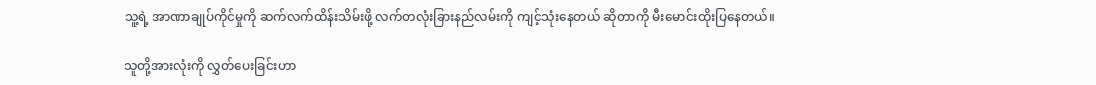သူ့ရဲ့ အာဏာချုပ်ကိုင်မှုကို ဆက်လက်ထိန်းသိမ်းဖို့ လက်တလုံးခြားနည်လမ်းကို ကျင့်သုံးနေတယ် ဆိုတာကို မီးမောင်းထိုးပြနေတယ်။

သူတို့အားလုံးကို လွှတ်ပေးခြင်းဟာ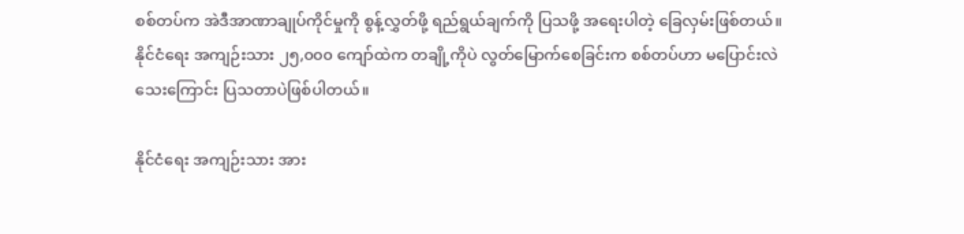စစ်တပ်က အဲဒီအာဏာချုပ်ကိုင်မှုကို စွန့်လွှတ်ဖို့ ရည်ရွယ်ချက်ကို ပြသဖို့ အရေးပါတဲ့ ခြေလှမ်းဖြစ်တယ်။ နိုင်ငံရေး အကျဉ်းသား ၂၅,၀၀၀ ကျော်ထဲက တချို့ကိုပဲ လွတ်မြောက်စေခြင်းက စစ်တပ်ဟာ မပြောင်းလဲသေးကြောင်း ပြသတာပဲဖြစ်ပါတယ်။

နိုင်ငံရေး အကျဉ်းသား အား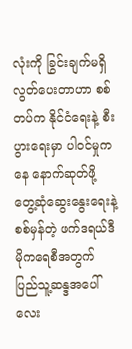လုံးကို ခြွင်းချက်မရှိ လွတ်ပေးတာဟာ စစ်တပ်က နိုင်ငံရေးနဲ့ စီးပွားရေးမှာ ပါဝင်မှုကနေ နောက်ဆုတ်ဖို့ တွေ့ဆုံဆွေးနွေးရေးနဲ့ စစ်မှန်တဲ့ ဖက်ဒရယ်ဒီမိုကရေစီအတွက် ပြည်သူ့ဆန္ဒအပေါ် လေး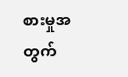စားမှုအတွက်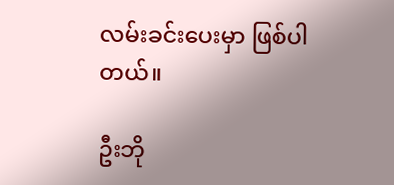လမ်းခင်းပေးမှာ ဖြစ်ပါတယ်။

ဦးဘို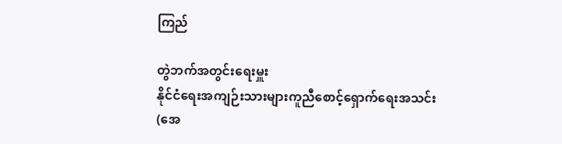ကြည်

တွဲဘက်အတွင်းရေးမှူး
နိုင်ငံရေးအကျဉ်းသားများကူညီစောင့်ရှောက်ရေးအသင်း (အေ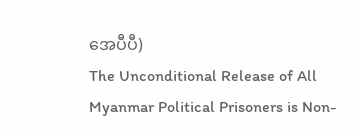အေပီပီ)
The Unconditional Release of All Myanmar Political Prisoners is Non-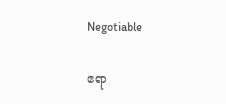Negotiable

ဧရာ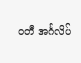ဝတီ အင်္ဂလိပ်